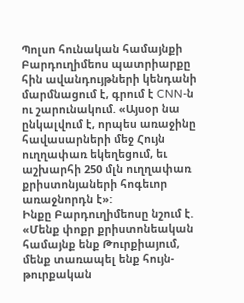Պոլսո հունական համայնքի Բարդուղիմեոս պատրիարքը հին ավանդույթների կենդանի մարմնացում է, գրում է CNN-ն ու շարունակում. «Այսօր նա ընկալվում է, որպես առաջինը հավասարների մեջ Հույն ուղղափառ եկեղեցում, եւ աշխարհի 250 մլն ուղղափառ քրիստոնյաների հոգեւոր առաջնորդն է»:
Ինքը Բարդուղիմեոսը նշում է. «Մենք փոքր քրիստոնեական համայնք ենք Թուրքիայում, մենք տառապել ենք հույն-թուրքական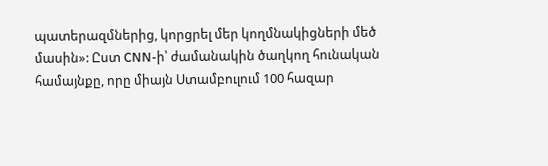պատերազմներից, կորցրել մեր կողմնակիցների մեծ մասին»: Ըստ CNN-ի՝ ժամանակին ծաղկող հունական համայնքը, որը միայն Ստամբուլում 100 հազար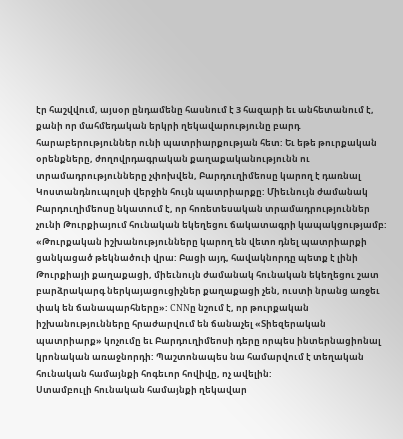էր հաշվվում, այսօր ընդամենը հասնում է 3 հազարի եւ անհետանում է, քանի որ մահմեդական երկրի ղեկավարությունը բարդ հարաբերություններ ունի պատրիարքության հետ: Եւ եթե թուրքական օրենքները, ժողովրդագրական քաղաքականությունն ու տրամադրությունները չփոխվեն, Բարդուղիմեոսը կարող է դառնալ Կոստանդնուպոլսի վերջին հույն պատրիարքը: Միեւնույն ժամանակ Բարդուղիմեոսը նկատում է, որ հոռետեսական տրամադրություններ չունի Թուրքիայում հունական եկեղեցու ճակատագրի կապակցությամբ: «Թուրքական իշխանությունները կարող են վետո դնել պատրիարքի ցանկացած թեկնածուի վրա: Բացի այդ, հավակնորդը պետք է լինի Թուրքիայի քաղաքացի, միեւնույն ժամանակ հունական եկեղեցու շատ բարձրակարգ ներկայացուցիչներ քաղաքացի չեն, ուստի նրանց առջեւ փակ են ճանապարհները»: CNNը նշում է, որ թուրքական իշխանությունները հրաժարվում են ճանաչել «Տիեզերական պատրիարք» կոչումը եւ Բարդուղիմեոսի դերը որպես ինտերնացիոնալ կրոնական առաջնորդի: Պաշտոնապես նա համարվում է տեղական հունական համայնքի հոգեւոր հովիվը, ոչ ավելին:
Ստամբուլի հունական համայնքի ղեկավար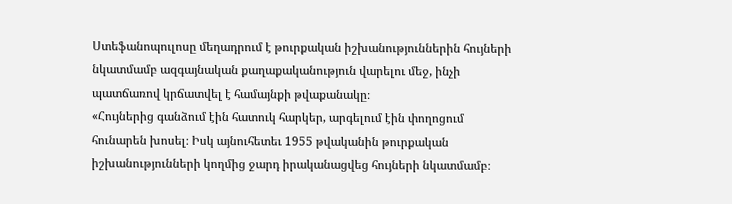Ստեֆանոպուլոսը մեղադրում է թուրքական իշխանություններին հույների նկատմամբ ազգայնական քաղաքականություն վարելու մեջ, ինչի պատճառով կրճատվել է համայնքի թվաքանակը։
«Հույներից գանձում էին հատուկ հարկեր, արգելում էին փողոցում հունարեն խոսել։ Իսկ այնուհետեւ 1955 թվականին թուրքական իշխանությունների կողմից ջարդ իրականացվեց հույների նկատմամբ։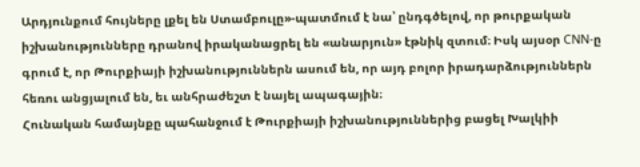Արդյունքում հույները լքել են Ստամբուլը»-պատմում է նա՝ ընդգծելով, որ թուրքական իշխանությունները դրանով իրականացրել են «անարյուն» էթնիկ զտում։ Իսկ այսօր CNN-ը գրում է, որ Թուրքիայի իշխանություններն ասում են, որ այդ բոլոր իրադարձություններն հեռու անցյալում են, եւ անհրաժեշտ է նայել ապագային։
Հունական համայնքը պահանջում է Թուրքիայի իշխանություններից բացել Խալկիի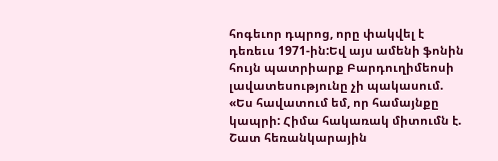հոգեւոր դպրոց, որը փակվել է դեռեւս 1971-ին:Եվ այս ամենի ֆոնին հույն պատրիարք Բարդուղիմեոսի լավատեսությունը չի պակասում. «Ես հավատում եմ, որ համայնքը կապրի: Հիմա հակառակ միտումն է. Շատ հեռանկարային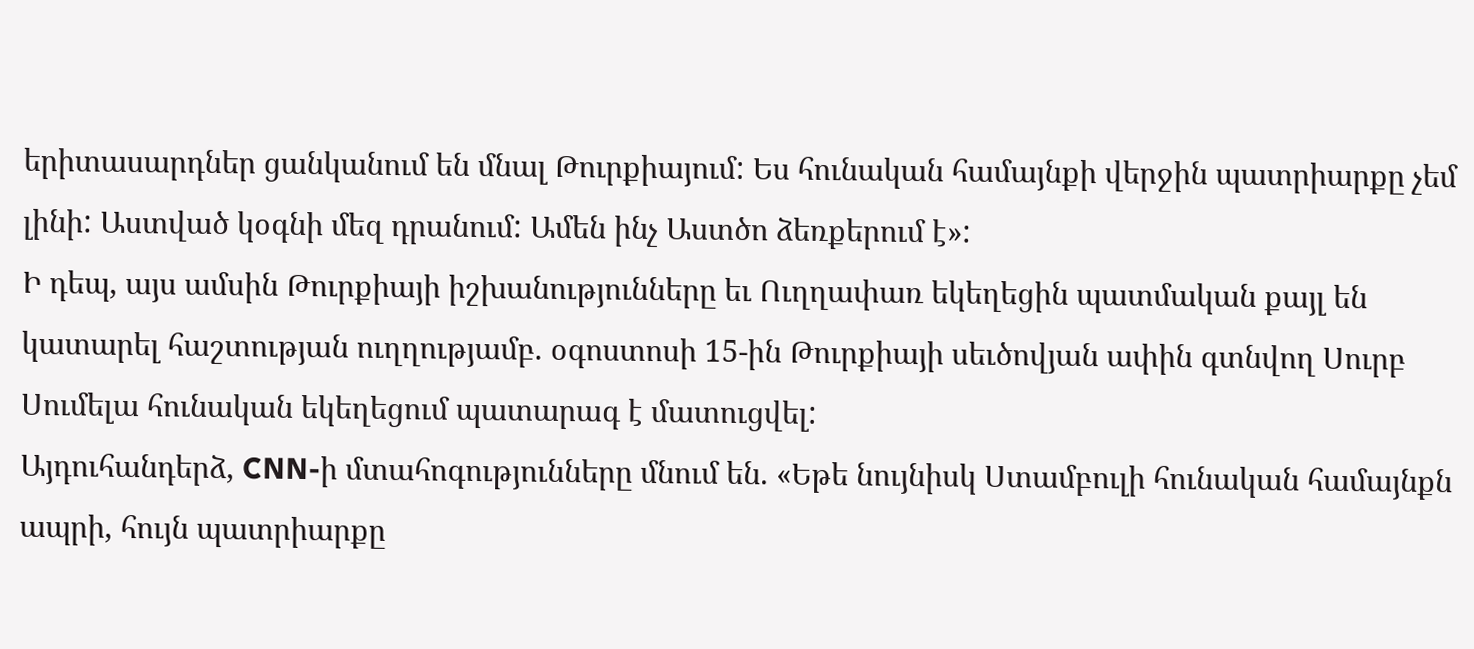երիտասարդներ ցանկանում են մնալ Թուրքիայում: Ես հունական համայնքի վերջին պատրիարքը չեմ լինի: Աստված կօգնի մեզ դրանում: Ամեն ինչ Աստծո ձեռքերում է»:
Ի դեպ, այս ամսին Թուրքիայի իշխանությունները եւ Ուղղափառ եկեղեցին պատմական քայլ են կատարել հաշտության ուղղությամբ. օգոստոսի 15-ին Թուրքիայի սեւծովյան ափին գտնվող Սուրբ Սումելա հունական եկեղեցում պատարագ է մատուցվել:
Այդուհանդերձ, CNN-ի մտահոգությունները մնում են. «Եթե նույնիսկ Ստամբուլի հունական համայնքն ապրի, հույն պատրիարքը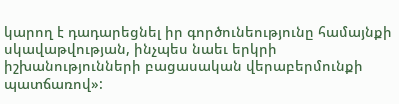կարող է դադարեցնել իր գործունեությունը համայնքի սկավաթվության, ինչպես նաեւ երկրի իշխանությունների բացասական վերաբերմունքի պատճառով»: